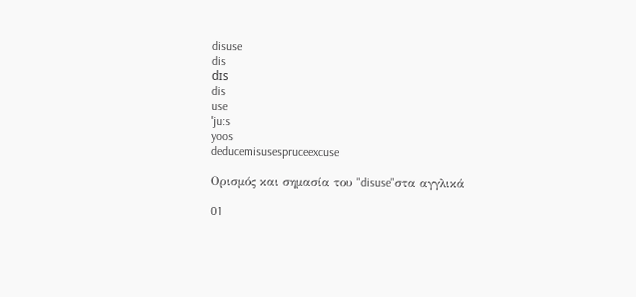disuse
dis
dɪs
dis
use
ˈju:s
yoos
deducemisusespruceexcuse

Ορισμός και σημασία του "disuse"στα αγγλικά

01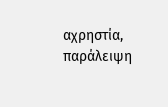αχρηστία, παράλειψη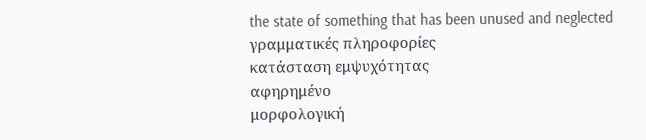the state of something that has been unused and neglected
γραμματικές πληροφορίες
κατάσταση εμψυχότητας
αφηρημένο
μορφολογική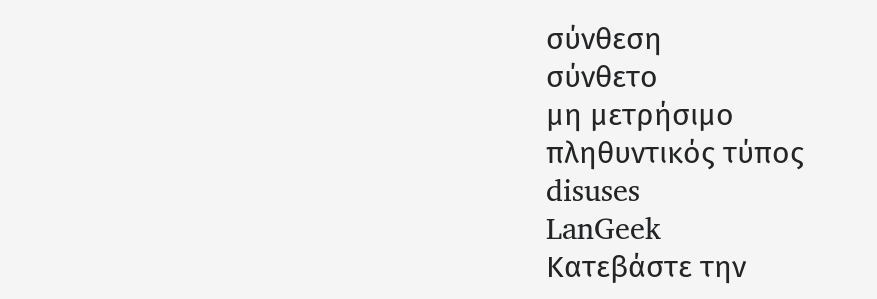σύνθεση
σύνθετο
μη μετρήσιμο
πληθυντικός τύπος
disuses
LanGeek
Κατεβάστε την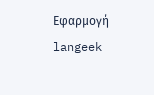Εφαρμογή
langeek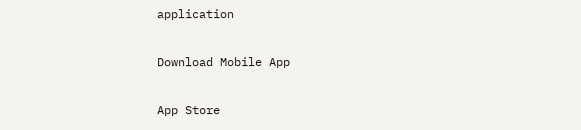application

Download Mobile App

App Store